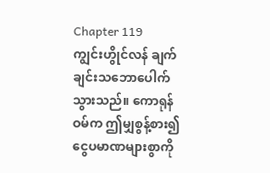Chapter 119
ကျွင်းဟွိုင်လန် ချက်ချင်းသဘောပေါက်သွားသည်။ ကောရုန်ဝမ်က ဤမျှစွန့်စား၍ ငွေပမာဏများစွာကို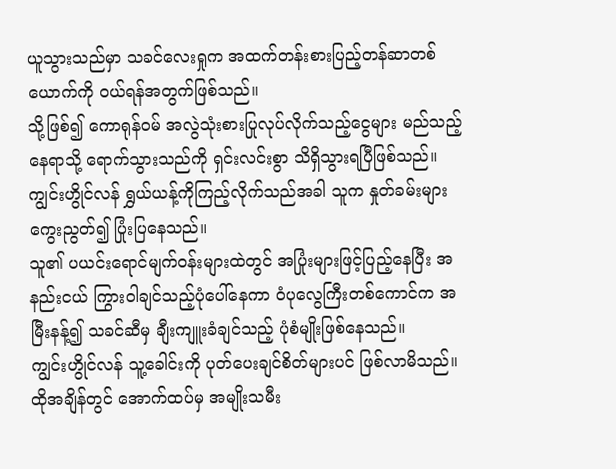ယူသွားသည်မှာ သခင်လေးရှုက အထက်တန်းစားပြည့်တန်ဆာတစ်ယောက်ကို ဝယ်ရန်အတွက်ဖြစ်သည်။
သို့ဖြစ်၍ ကောရုန်ဝမ် အလွဲသုံးစားပြုလုပ်လိုက်သည့်ငွေများ မည်သည့်နေရာသို့ ရောက်သွားသည်ကို ရှင်းလင်းစွာ သိရှိသွားရပြီဖြစ်သည်။
ကျွင်းဟွိုင်လန် ရွှယ်ယန့်ကိုကြည့်လိုက်သည်အခါ သူက နှုတ်ခမ်းများကွေးညွတ်၍ ပြုံးပြနေသည်။
သူ၏ ပယင်းရောင်မျက်ဝန်းများထဲတွင် အပြုံးများဖြင့်ပြည့်နေပြီး အနည်းငယ် ကြွားဝါချင်သည့်ပုံပေါ်နေကာ ဝံပုလွေကြီးတစ်ကောင်က အမြီးနန့်၍ သခင်ဆီမှ ချီးကျူးခံချင်သည့် ပုံစံမျိုးဖြစ်နေသည်။
ကျွင်းဟွိုင်လန် သူ့ခေါင်းကို ပုတ်ပေးချင်စိတ်များပင် ဖြစ်လာမိသည်။
ထိုအချိန်တွင် အောက်ထပ်မှ အမျိုးသမီး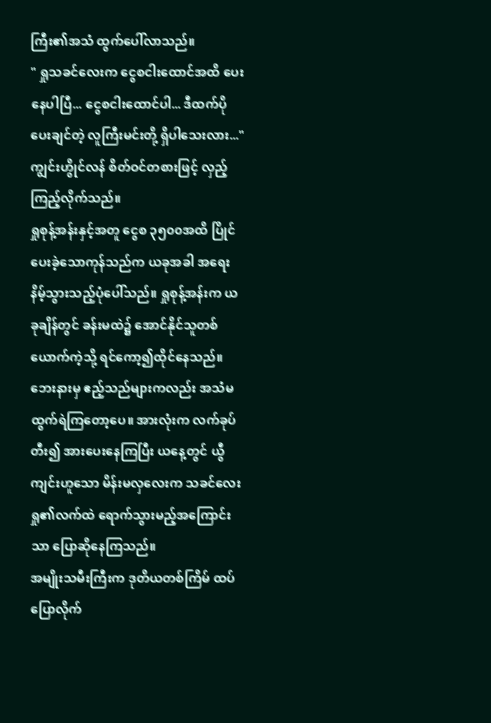ကြီး၏အသံ ထွက်ပေါ်လာသည်။
" ရှုသခင်လေးက ငွေစငါးထောင်အထိ ပေးနေပါပြီ... ငွေစငါးထောင်ပါ... ဒီထက်ပိုပေးချင်တဲ့ လူကြီးမင်းတို့ ရှိပါသေးလား..."
ကျွင်းဟွိုင်လန် စိတ်ဝင်တစားဖြင့် လှည့်ကြည့်လိုက်သည်။
ရှုစုန့်အန်းနှင့်အတူ ငွေစ ၃၅၀၀အထိ ပြိုင်ပေးခဲ့သောကုန်သည်က ယခုအခါ အရေးနိမ့်သွားသည့်ပုံပေါ်သည်။ ရှုစုန့်အန်းက ယခုချိန်တွင် ခန်းမထဲ၌ အောင်နိုင်သူတစ်ယောက်ကဲ့သို့ ရင်ကော့၍ထိုင်နေသည်။
ဘေးနားမှ ဧည့်သည်များကလည်း အသံမထွက်ရဲကြတော့ပေ။ အားလုံးက လက်ခုပ်တီး၍ အားပေးနေကြပြီး ယနေ့တွင် ယွီကျင်းဟူသော မိန်းမလှလေးက သခင်လေးရှု၏လက်ထဲ ရောက်သွားမည့်အကြောင်းသာ ပြောဆိုနေကြသည်။
အမျိုးသမီးကြီးက ဒုတိယတစ်ကြိမ် ထပ်ပြောလိုက်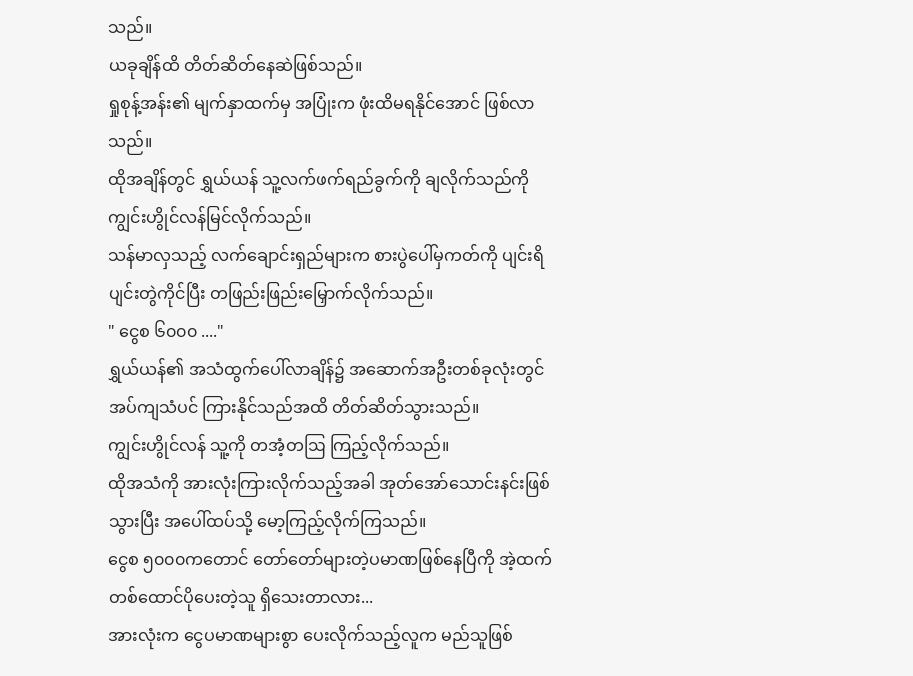သည်။
ယခုချိန်ထိ တိတ်ဆိတ်နေဆဲဖြစ်သည်။
ရှုစုန့်အန်း၏ မျက်နှာထက်မှ အပြုံးက ဖုံးထိမရနိုင်အောင် ဖြစ်လာသည်။
ထိုအချိန်တွင် ရွှယ်ယန် သူ့လက်ဖက်ရည်ခွက်ကို ချလိုက်သည်ကို ကျွင်းဟွိုင်လန်မြင်လိုက်သည်။
သန်မာလှသည့် လက်ချောင်းရှည်များက စားပွဲပေါ်မှကတ်ကို ပျင်းရိပျင်းတွဲကိုင်ပြီး တဖြည်းဖြည်းမြှောက်လိုက်သည်။
" ငွေစ ၆၀၀၀ ...."
ရွှယ်ယန်၏ အသံထွက်ပေါ်လာချိန်၌ အဆောက်အဦးတစ်ခုလုံးတွင် အပ်ကျသံပင် ကြားနိုင်သည်အထိ တိတ်ဆိတ်သွားသည်။
ကျွင်းဟွိုင်လန် သူ့ကို တအံ့တဩ ကြည့်လိုက်သည်။
ထိုအသံကို အားလုံးကြားလိုက်သည့်အခါ အုတ်အော်သောင်းနင်းဖြစ်သွားပြီး အပေါ်ထပ်သို့ မော့ကြည့်လိုက်ကြသည်။
ငွေစ ၅၀၀၀ကတောင် တော်တော်များတဲ့ပမာဏဖြစ်နေပြီကို အဲ့ထက် တစ်ထောင်ပိုပေးတဲ့သူ ရှိသေးတာလား...
အားလုံးက ငွေပမာဏများစွာ ပေးလိုက်သည့်လူက မည်သူဖြစ်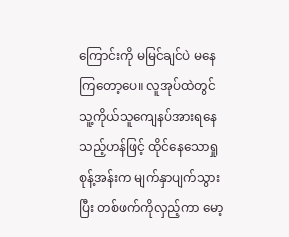ကြောင်းကို မမြင်ချင်ပဲ မနေကြတော့ပေ။ လူအုပ်ထဲတွင် သူ့ကိုယ်သူကျေနပ်အားရနေသည့်ဟန်ဖြင့် ထိုင်နေသောရှုစုန့်အန်းက မျက်နှာပျက်သွားပြီး တစ်ဖက်ကိုလှည့်ကာ မော့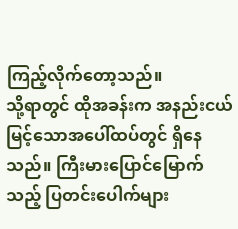ကြည့်လိုက်တော့သည်။
သို့ရာတွင် ထိုအခန်းက အနည်းငယ်မြင့်သောအပေါ်ထပ်တွင် ရှိနေသည်။ ကြီးမားပြောင်မြောက်သည့် ပြတင်းပေါက်များ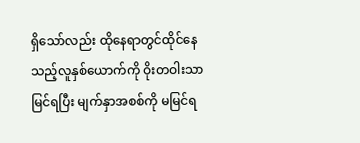ရှိသော်လည်း ထိုနေရာတွင်ထိုင်နေသည့်လူနှစ်ယောက်ကို ဝိုးတဝါးသာမြင်ရပြီး မျက်နှာအစစ်ကို မမြင်ရ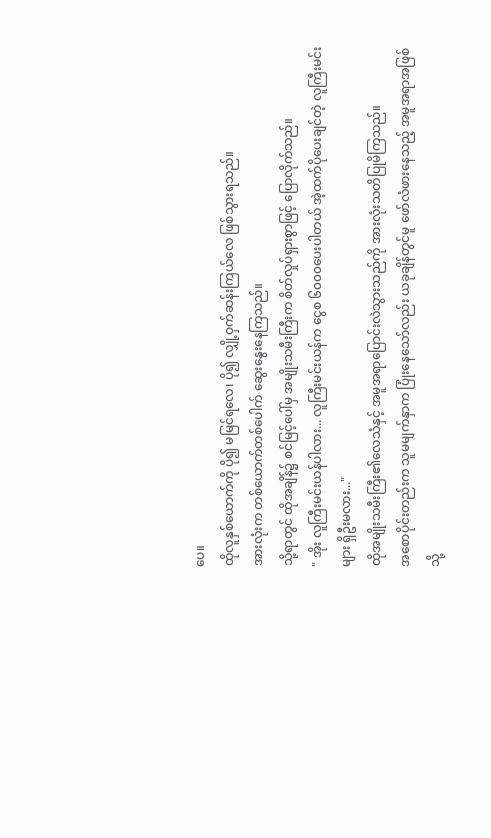ပေ။
ထိုလူနှစ်ယောက်ကို ပို၍ မမြင်ရလေ၊ ပို၍ လျှို့ဝှက်ဆန်းကြယ်လေ ဖြစ်သွားရသည်။
အားလုံးက တစ်ယောက်တစ်ပေါက် ဆွေးနွေးနေကြသည်။
သို့ရာတွင် ထိုအချိန်၌ စင်မြင့်ပေါ်မှ အမျိုးသမီးကြီးက စိတ်လှုပ်ရှားစွာဖြင့် ပြောလိုက်သည်။
" အိုး လူကြီးမင်းယန်ပါလား... လူကြီးမင်းယန်က ငွေစ ၆၀၀၀ပေးပါတယ် အဲ့ထက်ပိုပေးချင်တဲ့ လူကြီးမင်းများ ရှိဦးမလား..."
ထိုအမျိုးသမီးကြီး၏လေသံနှင့် အမူအရာပြောင်းလဲသွားသည်ကို အားလုံးသတိပြုမိကြသည်။
အစောပိုင်းတည်းက သူမမျက်နှာက ပြုံးနေသော်လည်း ယခုချိန်တွင်မူ ဖော်လံဖားနေသည့် အမူအရာအဖြစ်သို့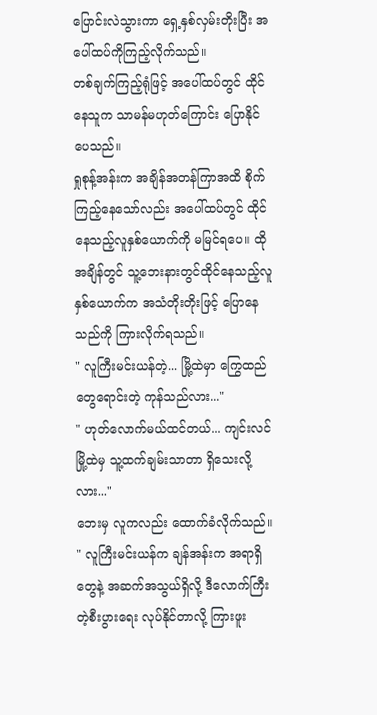ပြောင်းလဲသွားကာ ရှေ့နှစ်လှမ်းတိုးပြီး အပေါ်ထပ်ကိုကြည့်လိုက်သည်။
တစ်ချက်ကြည့်ရုံဖြင့် အပေါ်ထပ်တွင် ထိုင်နေသူက သာမန်မဟုတ်ကြောင်း ပြောနိုင်ပေသည်။
ရှုစုန့်အန်းက အချိန်အတန်ကြာအထိ စိုက်ကြည့်နေသော်လည်း အပေါ်ထပ်တွင် ထိုင်နေသည့်လူနှစ်ယောက်ကို မမြင်ရပေ။ ထိုအချိန်တွင် သူ့ဘေးနားတွင်ထိုင်နေသည့်လူနှစ်ယောက်က အသံတိုးတိုးဖြင့် ပြောနေသည်ကို ကြားလိုက်ရသည်။
" လူကြီးမင်းယန်တဲ့... မြို့ထဲမှာ ကြွေထည်တွေရောင်းတဲ့ ကုန်သည်လား..."
" ဟုတ်လောက်မယ်ထင်တယ်... ကျင်းလင်မြို့ထဲမှ သူ့ထက်ချမ်းသာတာ ရှိသေးလို့လား..."
ဘေးမှ လူကလည်း ထောက်ခံလိုက်သည်။
" လူကြီးမင်းယန်က ချန်အန်းက အရာရှိတွေနဲ့ အဆက်အသွယ်ရှိလို့ ဒီလောက်ကြီးတဲ့စီးပွားရေး လုပ်နိုင်တာလို့ ကြားဖူး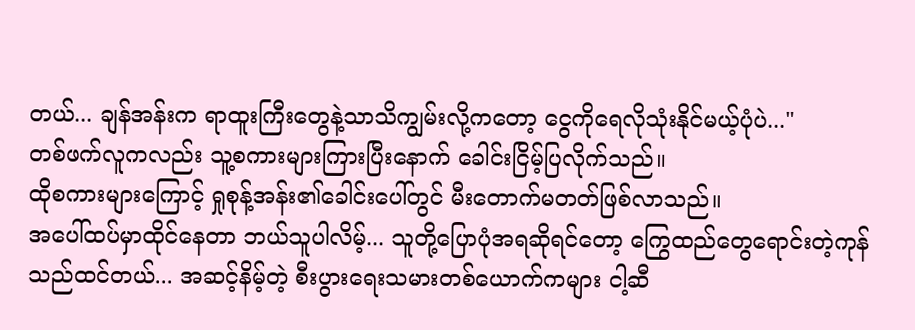တယ်... ချန်အန်းက ရာထူးကြီးတွေနဲ့သာသိကျွမ်းလို့ကတော့ ငွေကိုရေလိုသုံးနိုင်မယ့်ပုံပဲ..."
တစ်ဖက်လူကလည်း သူ့စကားများကြားပြီးနောက် ခေါင်းငြိမ့်ပြလိုက်သည်။
ထိုစကားများကြောင့် ရှုစုန့်အန်း၏ခေါင်းပေါ်တွင် မီးတောက်မတတ်ဖြစ်လာသည်။
အပေါ်ထပ်မှာထိုင်နေတာ ဘယ်သူပါလိမ့်... သူတို့ပြောပုံအရဆိုရင်တော့ ကြွေထည်တွေရောင်းတဲ့ကုန်သည်ထင်တယ်... အဆင့်နိမ့်တဲ့ စီးပွားရေးသမားတစ်ယောက်ကများ ငါ့ဆီ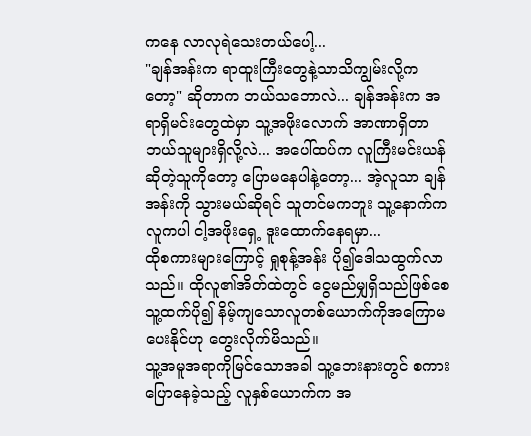ကနေ လာလုရဲသေးတယ်ပေါ့...
"ချန်အန်းက ရာထူးကြီးတွေနဲ့သာသိကျွမ်းလို့ကတော့" ဆိုတာက ဘယ်သဘောလဲ... ချန်အန်းက အရာရှိမင်းတွေထဲမှာ သူ့အဖိုးလောက် အာဏာရှိတာ ဘယ်သူများရှိလို့လဲ... အပေါ်ထပ်က လူကြီးမင်းယန်ဆိုတဲ့သူကိုတော့ ပြောမနေပါနဲ့တော့... အဲ့လူသာ ချန်အန်းကို သွားမယ်ဆိုရင် သူတင်မကဘူး သူ့နောက်ကလူကပါ ငါ့အဖိုးရှေ့ ဒူးထောက်နေရမှာ...
ထိုစကားများကြောင့် ရှုစုန့်အန်း ပို၍ဒေါသထွက်လာသည်။ ထိုလူ၏အိတ်ထဲတွင် ငွေမည်မျှရှိသည်ဖြစ်စေ သူ့ထက်ပို၍ နိမ့်ကျသောလူတစ်ယောက်ကိုအကြောမပေးနိုင်ဟု တွေးလိုက်မိသည်။
သူ့အမူအရာကိုမြင်သောအခါ သူ့ဘေးနားတွင် စကားပြောနေခဲ့သည့် လူနှစ်ယောက်က အ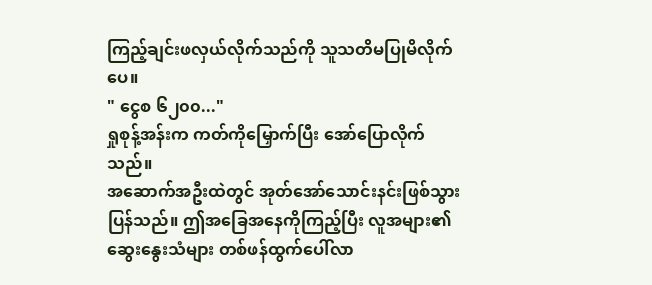ကြည့်ချင်းဖလှယ်လိုက်သည်ကို သူသတိမပြုမိလိုက်ပေ။
" ငွေစ ၆၂၀၀..."
ရှုစုန့်အန်းက ကတ်ကိုမြှောက်ပြီး အော်ပြောလိုက်သည်။
အဆောက်အဦးထဲတွင် အုတ်အော်သောင်းနင်းဖြစ်သွားပြန်သည်။ ဤအခြေအနေကိုကြည့်ပြီး လူအများ၏ဆွေးနွေးသံများ တစ်ဖန်ထွက်ပေါ်လာ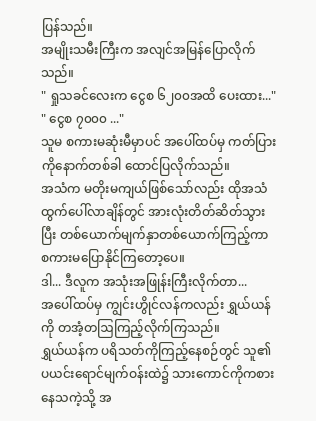ပြန်သည်။
အမျိုးသမီးကြီးက အလျင်အမြန်ပြောလိုက်သည်။
" ရှုသခင်လေးက ငွေစ ၆၂၀၀အထိ ပေးထား..."
" ငွေစ ၇၀၀၀ ..."
သူမ စကားမဆုံးမီမှာပင် အပေါ်ထပ်မှ ကတ်ပြားကိုနောက်တစ်ခါ ထောင်ပြလိုက်သည်။
အသံက မတိုးမကျယ်ဖြစ်သော်လည်း ထိုအသံထွက်ပေါ်လာချိန်တွင် အားလုံးတိတ်ဆိတ်သွားပြီး တစ်ယောက်မျက်နှာတစ်ယောက်ကြည့်ကာ စကားမပြောနိုင်ကြတော့ပေ။
ဒါ... ဒီလူက အသုံးအဖြုန်းကြီးလိုက်တာ...
အပေါ်ထပ်မှ ကျွင်းဟွိုင်လန်ကလည်း ရွှယ်ယန်ကို တအံ့တဩကြည့်လိုက်ကြသည်။
ရွှယ်ယန်က ပရိသတ်ကိုကြည့်နေစဉ်တွင် သူ၏ပယင်းရောင်မျက်ဝန်းထဲ၌ သားကောင်ကိုကစားနေသကဲ့သို့ အ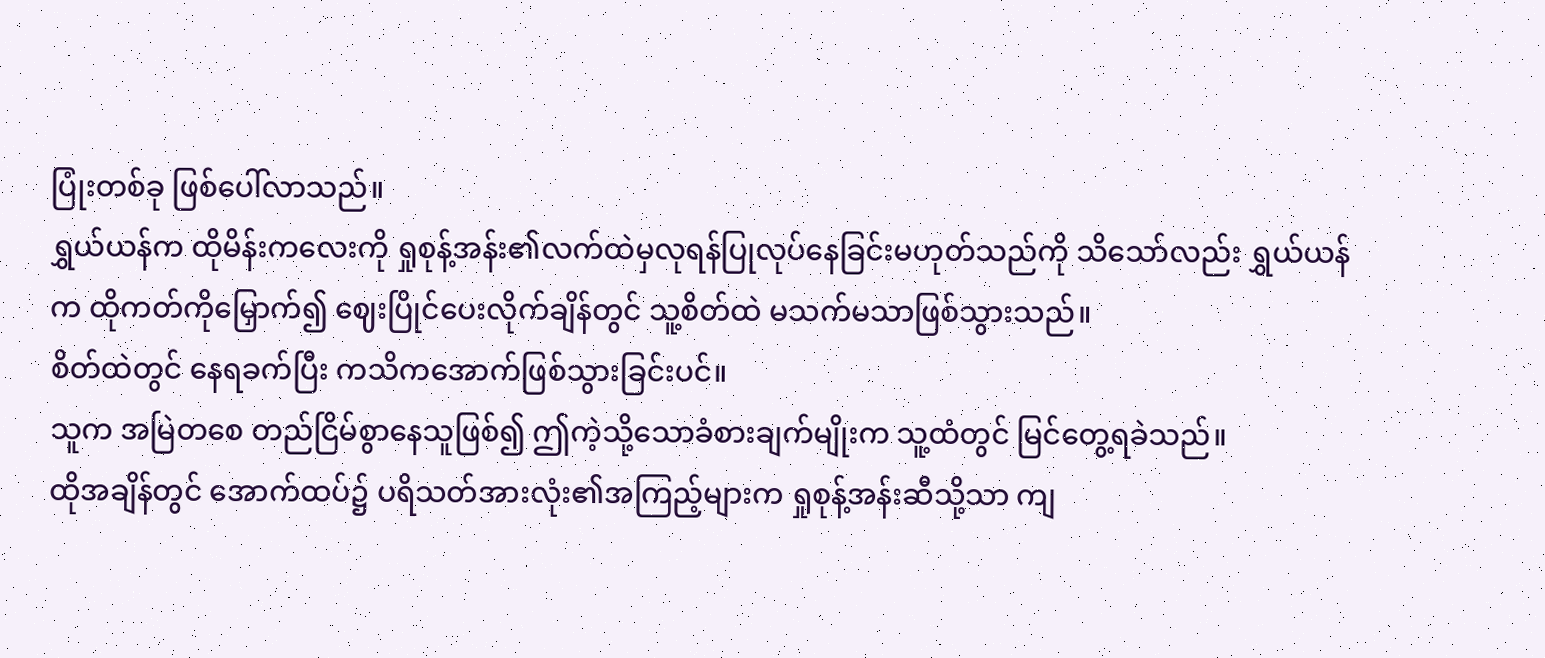ပြုံးတစ်ခု ဖြစ်ပေါ်လာသည်။
ရွှယ်ယန်က ထိုမိန်းကလေးကို ရှုစုန့်အန်း၏လက်ထဲမှလုရန်ပြုလုပ်နေခြင်းမဟုတ်သည်ကို သိသော်လည်း ရွှယ်ယန်က ထိုကတ်ကိုမြှောက်၍ ဈေးပြိုင်ပေးလိုက်ချိန်တွင် သူ့စိတ်ထဲ မသက်မသာဖြစ်သွားသည်။
စိတ်ထဲတွင် နေရခက်ပြီး ကသိကအောက်ဖြစ်သွားခြင်းပင်။
သူက အမြဲတစေ တည်ငြိမ်စွာနေသူဖြစ်၍ ဤကဲ့သို့သောခံစားချက်မျိုးက သူ့ထံတွင် မြင်တွေ့ရခဲသည်။
ထိုအချိန်တွင် အောက်ထပ်၌ ပရိသတ်အားလုံး၏အကြည့်များက ရှုစုန့်အန်းဆီသို့သာ ကျ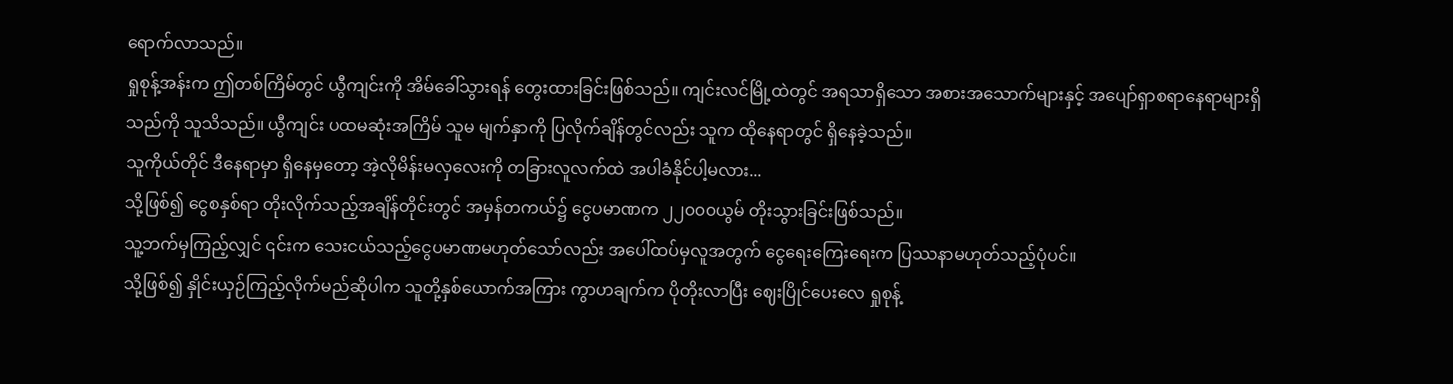ရောက်လာသည်။
ရှုစုန့်အန်းက ဤတစ်ကြိမ်တွင် ယွီကျင်းကို အိမ်ခေါ်သွားရန် တွေးထားခြင်းဖြစ်သည်။ ကျင်းလင်မြို့ထဲတွင် အရသာရှိသော အစားအသောက်များနှင့် အပျော်ရှာစရာနေရာများရှိသည်ကို သူသိသည်။ ယွီကျင်း ပထမဆုံးအကြိမ် သူမ မျက်နှာကို ပြလိုက်ချိန်တွင်လည်း သူက ထိုနေရာတွင် ရှိနေခဲ့သည်။
သူကိုယ်တိုင် ဒီနေရာမှာ ရှိနေမှတော့ အဲ့လိုမိန်းမလှလေးကို တခြားလူလက်ထဲ အပါခံနိုင်ပါ့မလား...
သို့ဖြစ်၍ ငွေစနှစ်ရာ တိုးလိုက်သည့်အချိန်တိုင်းတွင် အမှန်တကယ်၌ ငွေပမာဏက ၂၂၀၀၀ယွမ် တိုးသွားခြင်းဖြစ်သည်။
သူ့ဘက်မှကြည့်လျှင် ၎င်းက သေးငယ်သည့်ငွေပမာဏမဟုတ်သော်လည်း အပေါ်ထပ်မှလူအတွက် ငွေရေးကြေးရေးက ပြဿနာမဟုတ်သည့်ပုံပင်။
သို့ဖြစ်၍ နှိုင်းယှဉ်ကြည့်လိုက်မည်ဆိုပါက သူတို့နှစ်ယောက်အကြား ကွာဟချက်က ပိုတိုးလာပြီး ဈေးပြိုင်ပေးလေ ရှုစုန့်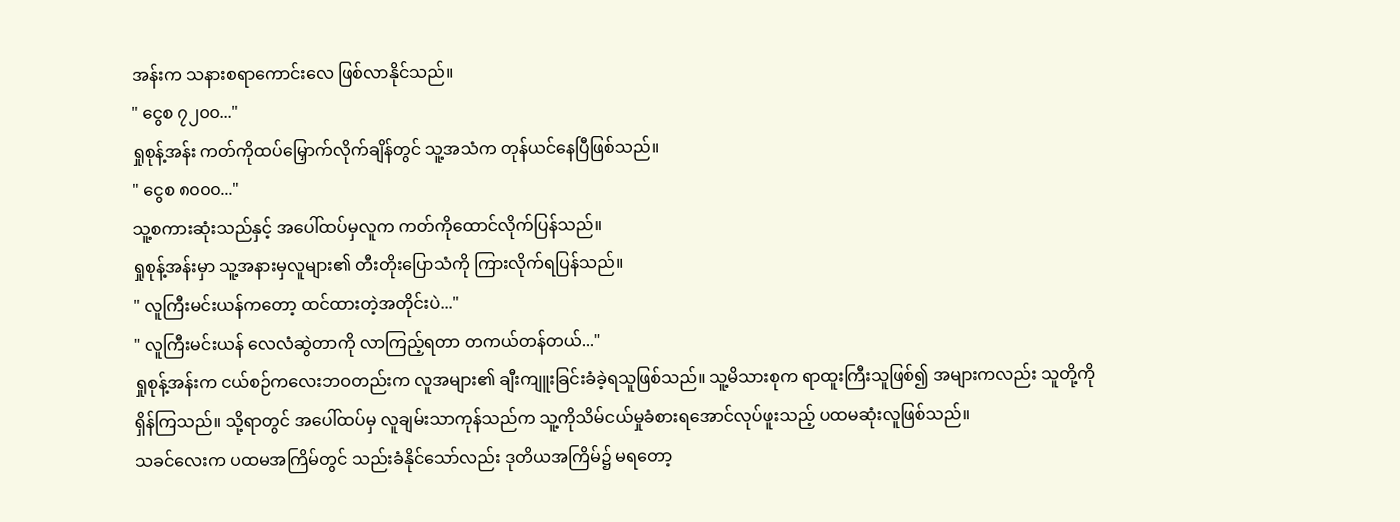အန်းက သနားစရာကောင်းလေ ဖြစ်လာနိုင်သည်။
" ငွေစ ၇၂၀၀..."
ရှုစုန့်အန်း ကတ်ကိုထပ်မြှောက်လိုက်ချိန်တွင် သူ့အသံက တုန်ယင်နေပြီဖြစ်သည်။
" ငွေစ ၈၀၀၀..."
သူ့စကားဆုံးသည်နှင့် အပေါ်ထပ်မှလူက ကတ်ကိုထောင်လိုက်ပြန်သည်။
ရှုစုန့်အန်းမှာ သူ့အနားမှလူများ၏ တီးတိုးပြောသံကို ကြားလိုက်ရပြန်သည်။
" လူကြီးမင်းယန်ကတော့ ထင်ထားတဲ့အတိုင်းပဲ..."
" လူကြီးမင်းယန် လေလံဆွဲတာကို လာကြည့်ရတာ တကယ်တန်တယ်..."
ရှုစုန့်အန်းက ငယ်စဉ်ကလေးဘဝတည်းက လူအများ၏ ချီးကျူးခြင်းခံခဲ့ရသူဖြစ်သည်။ သူ့မိသားစုက ရာထူးကြီးသူဖြစ်၍ အများကလည်း သူတို့ကိုရှိန်ကြသည်။ သို့ရာတွင် အပေါ်ထပ်မှ လူချမ်းသာကုန်သည်က သူ့ကိုသိမ်ငယ်မှုခံစားရအောင်လုပ်ဖူးသည့် ပထမဆုံးလူဖြစ်သည်။
သခင်လေးက ပထမအကြိမ်တွင် သည်းခံနိုင်သော်လည်း ဒုတိယအကြိမ်၌ မရတော့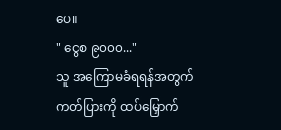ပေ။
" ငွေစ ၉၀၀၀..."
သူ အကြောမခံရရန်အတွက် ကတ်ပြားကို ထပ်မြှောက်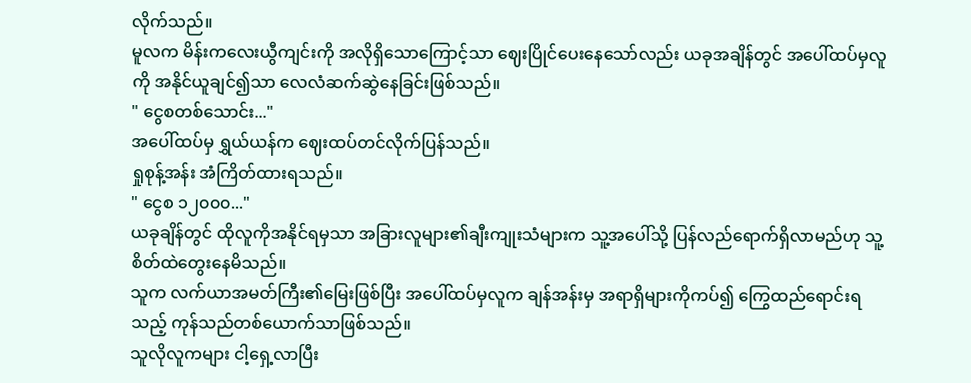လိုက်သည်။
မူလက မိန်းကလေးယွီကျင်းကို အလိုရှိသောကြောင့်သာ ဈေးပြိုင်ပေးနေသော်လည်း ယခုအချိန်တွင် အပေါ်ထပ်မှလူကို အနိုင်ယူချင်၍သာ လေလံဆက်ဆွဲနေခြင်းဖြစ်သည်။
" ငွေစတစ်သောင်း..."
အပေါ်ထပ်မှ ရွှယ်ယန်က ဈေးထပ်တင်လိုက်ပြန်သည်။
ရှုစုန့်အန်း အံကြိတ်ထားရသည်။
" ငွေစ ၁၂၀၀၀..."
ယခုချိန်တွင် ထိုလူကိုအနိုင်ရမှသာ အခြားလူများ၏ချီးကျုးသံများက သူ့အပေါ်သို့ ပြန်လည်ရောက်ရှိလာမည်ဟု သူ့စိတ်ထဲတွေးနေမိသည်။
သူက လက်ယာအမတ်ကြီး၏မြေးဖြစ်ပြီး အပေါ်ထပ်မှလူက ချန်အန်းမှ အရာရှိများကိုကပ်၍ ကြွေထည်ရောင်းရသည့် ကုန်သည်တစ်ယောက်သာဖြစ်သည်။
သူလိုလူကများ ငါ့ရှေ့လာပြီး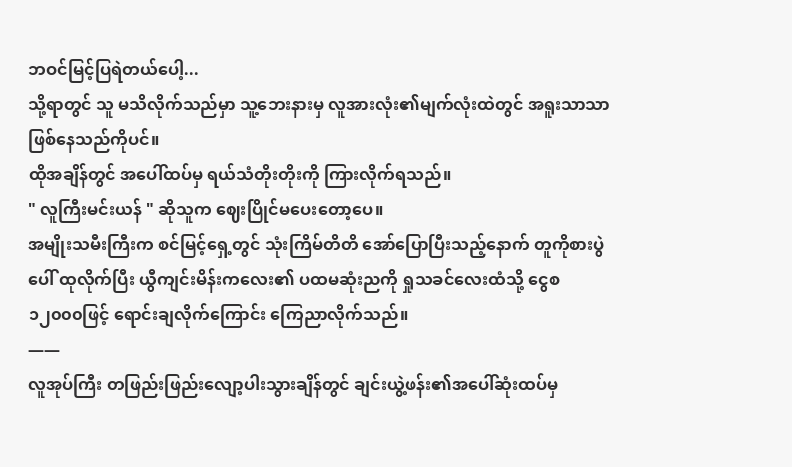ဘဝင်မြင့်ပြရဲတယ်ပေါ့...
သို့ရာတွင် သူ မသိလိုက်သည်မှာ သူ့ဘေးနားမှ လူအားလုံး၏မျက်လုံးထဲတွင် အရူးသာသာဖြစ်နေသည်ကိုပင်။
ထိုအချိန်တွင် အပေါ်ထပ်မှ ရယ်သံတိုးတိုးကို ကြားလိုက်ရသည်။
" လူကြီးမင်းယန် " ဆိုသူက ဈေးပြိုင်မပေးတော့ပေ။
အမျိုးသမီးကြီးက စင်မြင့်ရှေ့တွင် သုံးကြိမ်တိတိ အော်ပြောပြီးသည့်နောက် တူကိုစားပွဲပေါ် ထုလိုက်ပြီး ယွီကျင်းမိန်းကလေး၏ ပထမဆုံးညကို ရှုသခင်လေးထံသို့ ငွေစ ၁၂၀၀၀ဖြင့် ရောင်းချလိုက်ကြောင်း ကြေညာလိုက်သည်။
——
လူအုပ်ကြီး တဖြည်းဖြည်းလျော့ပါးသွားချိန်တွင် ချင်းယွဲ့ဖန်း၏အပေါ်ဆုံးထပ်မှ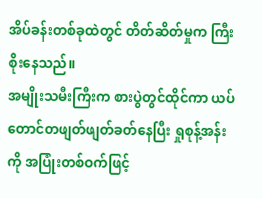အိပ်ခန်းတစ်ခုထဲတွင် တိတ်ဆိတ်မှုက ကြီးစိုးနေသည်။
အမျိုးသမီးကြီးက စားပွဲတွင်ထိုင်ကာ ယပ်တောင်တဖျတ်ဖျတ်ခတ်နေပြီး ရှုစုန့်အန်းကို အပြုံးတစ်ဝက်ဖြင့်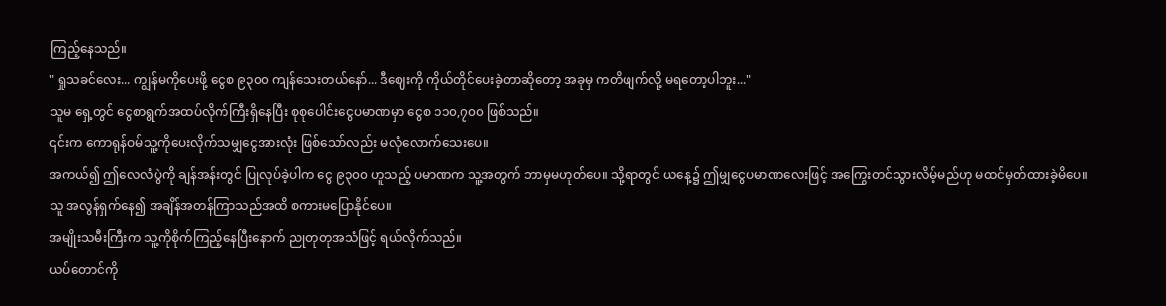ကြည့်နေသည်။
" ရှုသခင်လေး... ကျွန်မကိုပေးဖို့ ငွေစ ၉၃၀၀ ကျန်သေးတယ်နော်... ဒီဈေးကို ကိုယ်တိုင်ပေးခဲ့တာဆိုတော့ အခုမှ ကတိဖျက်လို့ မရတော့ပါဘူး..."
သူမ ရှေ့တွင် ငွေစာရွက်အထပ်လိုက်ကြီးရှိနေပြီး စုစုပေါင်းငွေပမာဏမှာ ငွေစ ၁၁၀,၇၀၀ ဖြစ်သည်။
၎င်းက ကောရုန်ဝမ်သူ့ကိုပေးလိုက်သမျှငွေအားလုံး ဖြစ်သော်လည်း မလုံလောက်သေးပေ။
အကယ်၍ ဤလေလံပွဲကို ချန်အန်းတွင် ပြုလုပ်ခဲ့ပါက ငွေ ၉၃၀၀ ဟူသည့် ပမာဏက သူ့အတွက် ဘာမှမဟုတ်ပေ။ သို့ရာတွင် ယနေ့၌ ဤမျှငွေပမာဏလေးဖြင့် အကြွေးတင်သွားလိမ့်မည်ဟု မထင်မှတ်ထားခဲ့မိပေ။
သူ အလွန်ရှက်နေ၍ အချိန်အတန်ကြာသည်အထိ စကားမပြောနိုင်ပေ။
အမျိုးသမီးကြီးက သူ့ကိုစိုက်ကြည့်နေပြီးနောက် ညုတုတုအသံဖြင့် ရယ်လိုက်သည်။
ယပ်တောင်ကို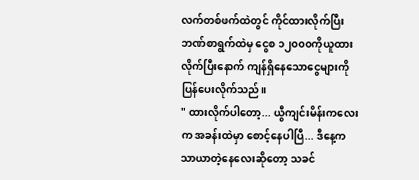လက်တစ်ဖက်ထဲတွင် ကိုင်ထားလိုက်ပြီး ဘဏ်စာရွက်ထဲမှ ငွေစ ၁၂၀၀၀ကိုယူထားလိုက်ပြီးနောက် ကျန်ရှိနေသောငွေများကို ပြန်ပေးလိုက်သည်။
" ထားလိုက်ပါတော့... ယွီကျင်းမိန်းကလေးက အခန်းထဲမှာ စောင့်နေပါပြီ... ဒီနေ့က သာယာတဲ့နေလေးဆိုတော့ သခင်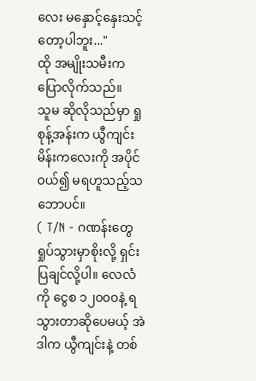လေး မနှောင့်နှေးသင့်တော့ပါဘူး..."
ထို အမျိုးသမီးက ပြောလိုက်သည်။
သူမ ဆိုလိုသည်မှာ ရှုစုန့်အန်းက ယွီကျင်းမိန်းကလေးကို အပိုင်ဝယ်၍ မရဟူသည့်သဘောပင်။
( T/N - ဂဏန်းတွေ ရှုပ်သွားမှာစိုးလို့ ရှင်းပြချင်လို့ပါ။ လေလံကို ငွေစ ၁၂၀၀၀နဲ့ ရသွားတာဆိုပေမယ့် အဲဒါက ယွီကျင်းနဲ့ တစ်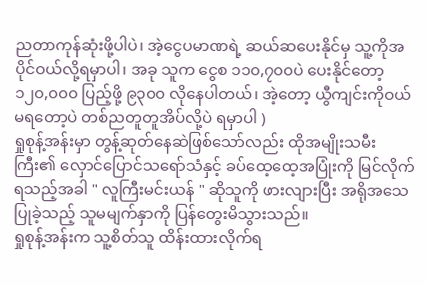ညတာကုန်ဆုံးဖို့ပါပဲ၊ အဲ့ငွေပမာဏရဲ့ ဆယ်ဆပေးနိုင်မှ သူ့ကိုအပိုင်ဝယ်လို့ရမှာပါ၊ အခု သူက ငွေစ ၁၁၀,၇၀၀ပဲ ပေးနိုင်တော့ ၁၂၀,၀၀၀ ပြည့်ဖို့ ၉၃၀၀ လိုနေပါတယ်၊ အဲ့တော့ ယွီကျင်းကိုဝယ်မရတော့ပဲ တစ်ညတူတူအိပ်လို့ပဲ ရမှာပါ )
ရှုစုန့်အန်းမှာ တွန့်ဆုတ်နေဆဲဖြစ်သော်လည်း ထိုအမျိုးသမီးကြီး၏ လှောင်ပြောင်သရော်သံနှင့် ခပ်ထေ့ထေ့အပြုံးကို မြင်လိုက်ရသည့်အခါ " လူကြီးမင်းယန် " ဆိုသူကို ဖားလျားပြီး အရိုအသေပြုခဲ့သည့် သူမမျက်နှာကို ပြန်တွေးမိသွားသည်။
ရှုစုန့်အန်းက သူ့စိတ်သူ ထိန်းထားလိုက်ရ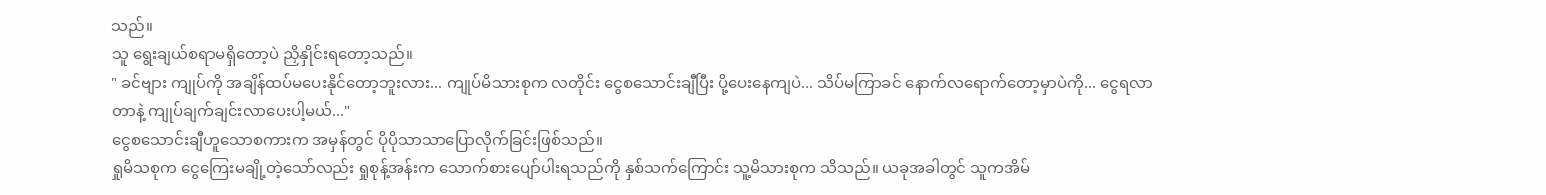သည်။
သူ ရွေးချယ်စရာမရှိတော့ပဲ ညှိနှိုင်းရတော့သည်။
" ခင်ဗျား ကျုပ်ကို အချိန်ထပ်မပေးနိုင်တော့ဘူးလား... ကျုပ်မိသားစုက လတိုင်း ငွေစသောင်းချီပြီး ပို့ပေးနေကျပဲ... သိပ်မကြာခင် နောက်လရောက်တော့မှာပဲကို... ငွေရလာတာနဲ့ ကျုပ်ချက်ချင်းလာပေးပါ့မယ်..."
ငွေစသောင်းချီဟူသောစကားက အမှန်တွင် ပိုပိုသာသာပြောလိုက်ခြင်းဖြစ်သည်။
ရှုမိသစုက ငွေကြေးမချို့တဲ့သော်လည်း ရှုစုန့်အန်းက သောက်စားပျော်ပါးရသည်ကို နှစ်သက်ကြောင်း သူ့မိသားစုက သိသည်။ ယခုအခါတွင် သူကအိမ်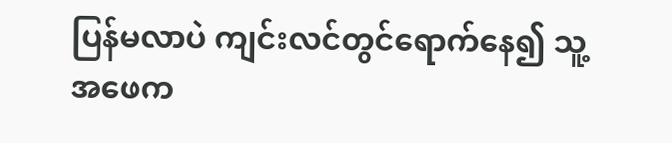ပြန်မလာပဲ ကျင်းလင်တွင်ရောက်နေ၍ သူ့အဖေက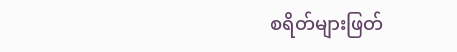စရိတ်များဖြတ်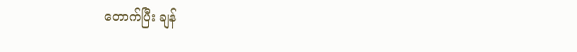တောက်ပြီး ချန်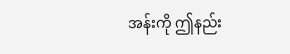အန်းကို ဤနည်း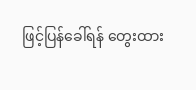ဖြင့်ပြန်ခေါ်ရန် တွေးထား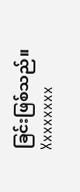ခြင်းဖြစ်သည်။
Xxxxxxxx